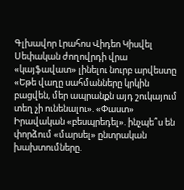Գլխավոր Լրահոս Վիդեո Կիսվել
Սեփական ժողովրդի վրա «կայֆավատ» լինելու նուրբ արվեստը «Եթե վաղը սահմանները կրկին բացվեն, մեր ապրանքն այդ շուկայում տեղ չի ունենալու». «Փաստ» Իրավական «բեսպրեդել». ինչպե՞ս են փորձում «մարսել» ընտրական խախտումները.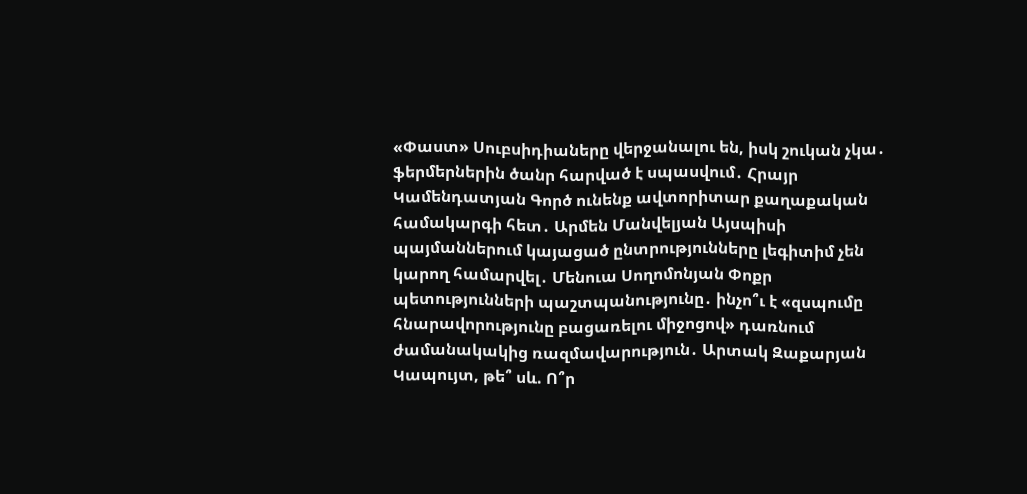«Փաստ» Սուբսիդիաները վերջանալու են, իսկ շուկան չկա․ ֆերմերներին ծանր հարված է սպասվում․ Հրայր Կամենդատյան Գործ ունենք ավտորիտար քաղաքական համակարգի հետ․ Արմեն Մանվելյան Այսպիսի պայմաններում կայացած ընտրությունները լեգիտիմ չեն կարող համարվել․ Մենուա Սողոմոնյան Փոքր պետությունների պաշտպանությունը․ ինչո՞ւ է «զսպումը հնարավորությունը բացառելու միջոցով» դառնում ժամանակակից ռազմավարություն․ Արտակ Զաքարյան Կապույտ, թե՞ սև. Ո՞ր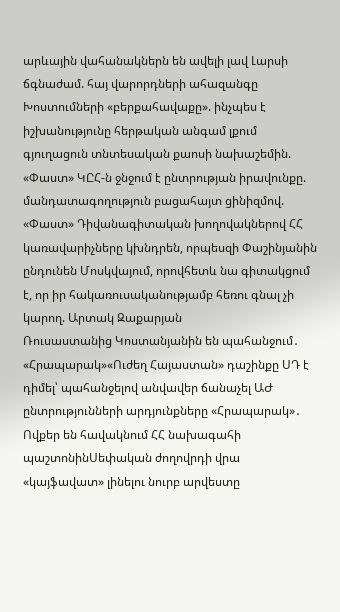արևային վահանակներն են ավելի լավ Լարսի ճգնաժամ. հայ վարորդների ահազանգը Խոստումների «բերքահավաքը». ինչպես է իշխանությունը հերթական անգամ լքում գյուղացուն տնտեսական քաոսի նախաշեմին. «Փաստ» ԿԸՀ-ն ջնջում է ընտրության իրավունքը. մանդատագողություն բացահայտ ցինիզմով. «Փաստ» Դիվանագիտական խողովակներով ՀՀ կառավարիչները կխնդրեն, որպեսզի Փաշինյանին ընդունեն Մոսկվայում, որովհետև նա գիտակցում է, որ իր հակառուսականությամբ հեռու գնալ չի կարող. Արտակ Զաքարյան
Ռուսաստանից Կոստանյանին են պահանջում․ «Հրապարակ»«Ուժեղ Հայաստան» դաշինքը ՍԴ է դիմել՝ պահանջելով անվավեր ճանաչել ԱԺ ընտրությունների արդյունքները «Հրապարակ»․ Ովքեր են հավակնում ՀՀ նախագահի պաշտոնինՍեփական ժողովրդի վրա «կայֆավատ» լինելու նուրբ արվեստը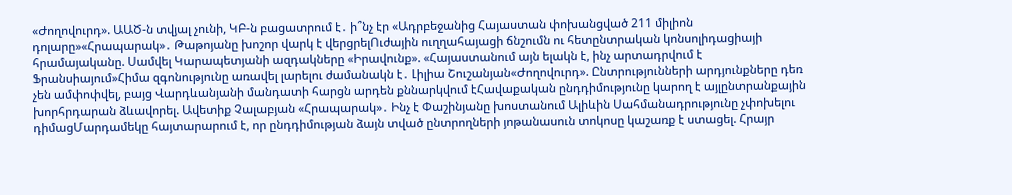«Ժողովուրդ». ԱԱԾ-ն տվյալ չունի, ԿԲ-ն բացատրում է․ ի՞նչ էր «Ադրբեջանից Հայաստան փոխանցված 211 միլիոն դոլարը»«Հրապարակ»․ Թաթոյանը խոշոր վարկ է վերցրելՈւժային ուղղահայացի ճնշումն ու հետընտրական կոնսոլիդացիայի հրամայականը. Սամվել Կարապետյանի ազդակները «Իրավունք». «Հայաստանում այն ելակն է, ինչ արտադրվում է Ֆրանսիայում»Հիմա զգոնությունը առավել լարելու ժամանակն է․ Լիլիա Շուշանյան«Ժողովուրդ». Ընտրությունների արդյունքները դեռ չեն ամփոփվել, բայց Վարդևանյանի մանդատի հարցն արդեն քննարկվում էՀավաքական ընդդիմությունը կարող է այլընտրանքային խորհրդարան ձևավորել. Ավետիք Չալաբյան «Հրապարակ»․ Ինչ է Փաշինյանը խոստանում Ալիևին Սահմանադրությունը չփոխելու դիմացՄարդամեկը հայտարարում է, որ ընդդիմության ձայն տված ընտրողների յոթանասուն տոկոսը կաշառք է ստացել. Հրայր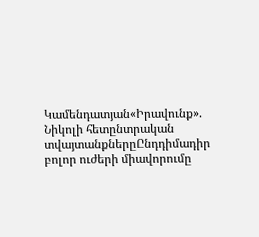Կամենդատյան«Իրավունք». Նիկոլի հետընտրական տվայտանքներըԸնդդիմադիր բոլոր ուժերի միավորումը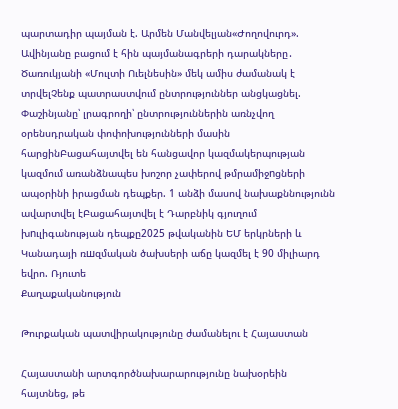պարտադիր պայման է. Արմեն Մանվելյան«Ժողովուրդ». Ավինյանը բացում է հին պայմանագրերի դարակները․ Ծառուկյանի «Մուլտի Ուելնեսին» մեկ ամիս ժամանակ է տրվելՉենք պատրաստվում ընտրություններ անցկացնել. Փաշինյանը՝ լրագրողի՝ ընտրություններին առնչվող օրենսդրական փոփոխությունների մասին հարցինԲացահայտվել են հանցավոր կազմակերպության կազմում առանձնապես խոշոր չափերով թմրամիջnցների ապօրինի իրացման դեպքեր. 1 անձի մասով նախաքննությունն ավարտվել էԲացահայտվել է Դարբնիկ գյուղում խnւլիգանության դեպքը2025 թվականին ԵՄ երկրների և Կանադայի ռшզմական ծախսերի աճը կազմել է 90 միլիարդ եվրո. Ռյուտե
Քաղաքականություն

Թուրքական պատվիրակությունը ժամանելու է Հայաստան

Հայաստանի արտգործնախարարությունը նախօրեին հայտնեց, թե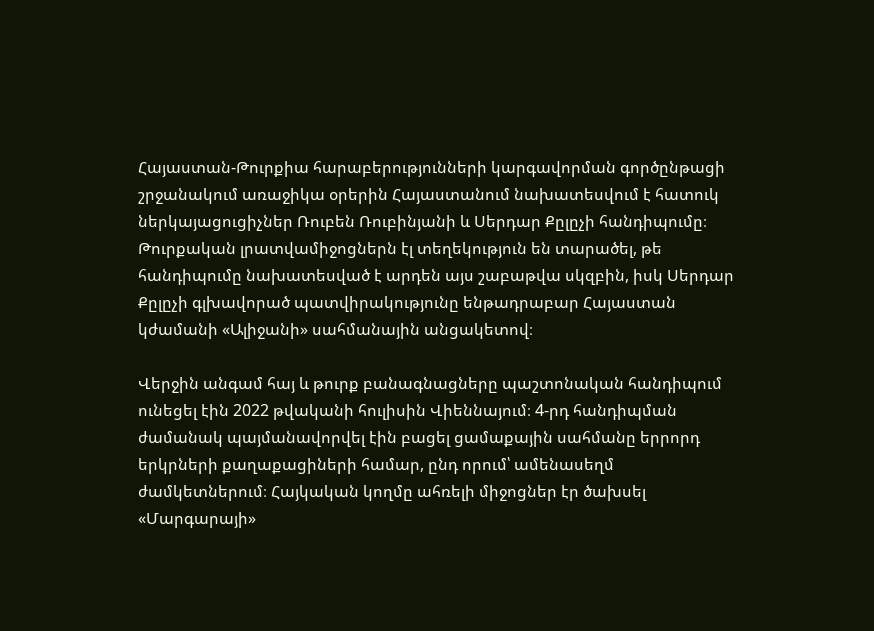Հայաստան-Թուրքիա հարաբերությունների կարգավորման գործընթացի շրջանակում առաջիկա օրերին Հայաստանում նախատեսվում է հատուկ ներկայացուցիչներ Ռուբեն Ռուբինյանի և Սերդար Քըլըչի հանդիպումը։ Թուրքական լրատվամիջոցներն էլ տեղեկություն են տարածել, թե հանդիպումը նախատեսված է արդեն այս շաբաթվա սկզբին, իսկ Սերդար Քըլըչի գլխավորած պատվիրակությունը ենթադրաբար Հայաստան կժամանի «Ալիջանի» սահմանային անցակետով։

Վերջին անգամ հայ և թուրք բանագնացները պաշտոնական հանդիպում ունեցել էին 2022 թվականի հուլիսին Վիեննայում։ 4-րդ հանդիպման ժամանակ պայմանավորվել էին բացել ցամաքային սահմանը երրորդ երկրների քաղաքացիների համար, ընդ որում՝ ամենասեղմ ժամկետներում։ Հայկական կողմը ահռելի միջոցներ էր ծախսել «Մարգարայի»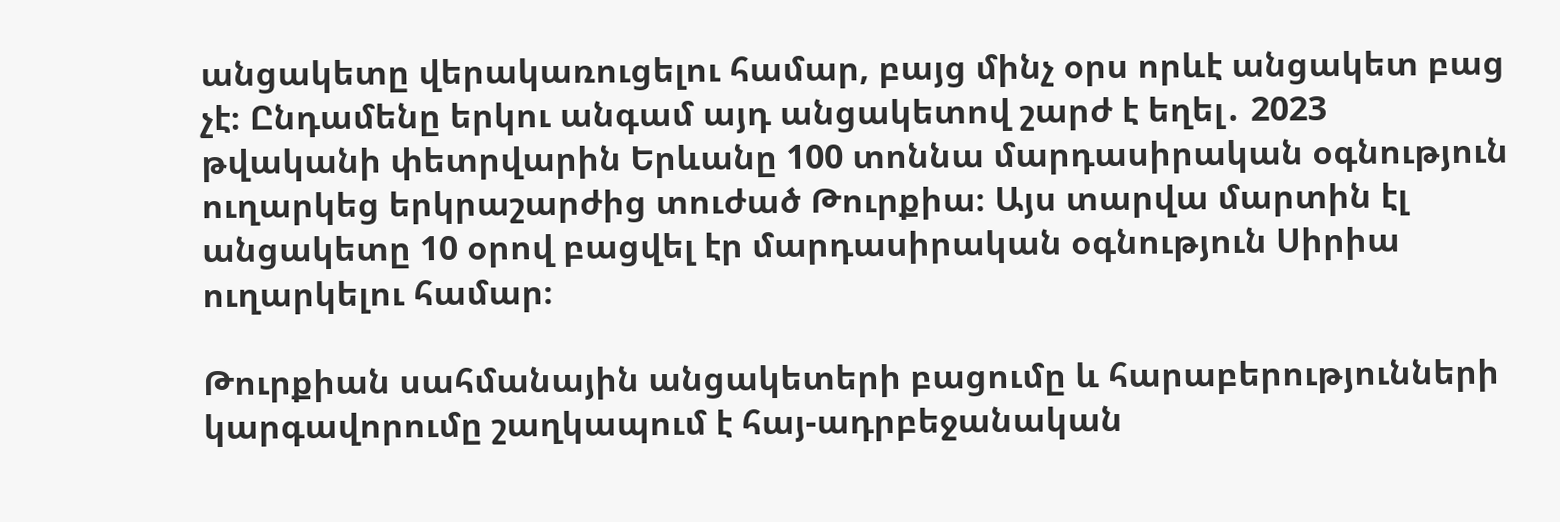անցակետը վերակառուցելու համար, բայց մինչ օրս որևէ անցակետ բաց չէ։ Ընդամենը երկու անգամ այդ անցակետով շարժ է եղել․ 2023 թվականի փետրվարին Երևանը 100 տոննա մարդասիրական օգնություն ուղարկեց երկրաշարժից տուժած Թուրքիա։ Այս տարվա մարտին էլ անցակետը 10 օրով բացվել էր մարդասիրական օգնություն Սիրիա ուղարկելու համար։

Թուրքիան սահմանային անցակետերի բացումը և հարաբերությունների կարգավորումը շաղկապում է հայ-ադրբեջանական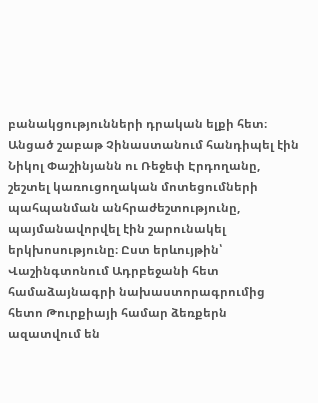բանակցությունների դրական ելքի հետ։ Անցած շաբաթ Չինաստանում հանդիպել էին Նիկոլ Փաշինյանն ու Ռեջեփ Էրդողանը, շեշտել կառուցողական մոտեցումների պահպանման անհրաժեշտությունը, պայմանավորվել էին շարունակել երկխոսությունը։ Ըստ երևույթին՝ Վաշինգտոնում Ադրբեջանի հետ համաձայնագրի նախաստորագրումից հետո Թուրքիայի համար ձեռքերն ազատվում են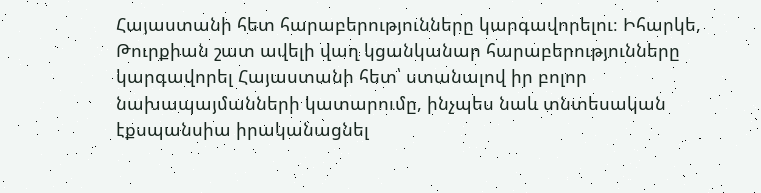Հայաստանի հետ հարաբերությունները կարգավորելու։ Իհարկե, Թուրքիան շատ ավելի վաղ կցանկանար հարաբերությունները կարգավորել Հայաստանի հետ՝ ստանալով իր բոլոր նախապայմանների կատարումը, ինչպես նաև տնտեսական էքսպանսիա իրականացնել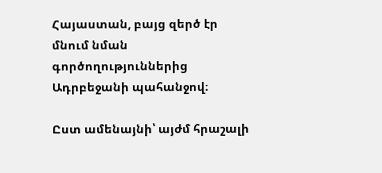Հայաստան, բայց զերծ էր մնում նման գործողություններից Ադրբեջանի պահանջով։

Ըստ ամենայնի՝ այժմ հրաշալի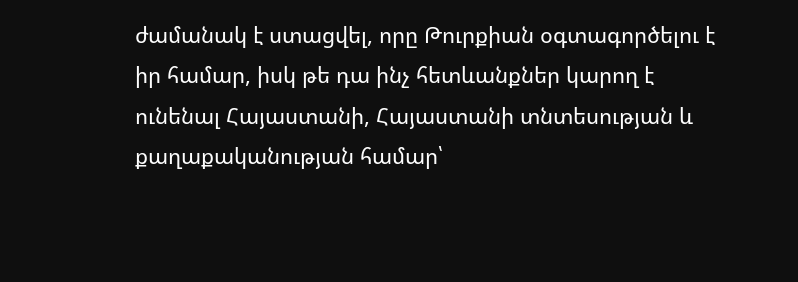ժամանակ է ստացվել, որը Թուրքիան օգտագործելու է իր համար, իսկ թե դա ինչ հետևանքներ կարող է ունենալ Հայաստանի, Հայաստանի տնտեսության և քաղաքականության համար՝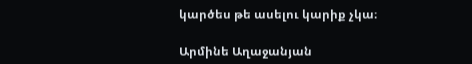կարծես թե ասելու կարիք չկա։

Արմինե Աղաջանյան